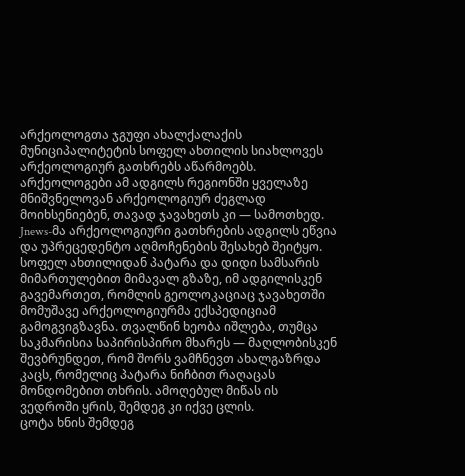არქეოლოგთა ჯგუფი ახალქალაქის მუნიციპალიტეტის სოფელ ახთილის სიახლოვეს არქეოლოგიურ გათხრებს აწარმოებს. არქეოლოგები ამ ადგილს რეგიონში ყველაზე მნიშვნელოვან არქეოლოგიურ ძეგლად მოიხსენიებენ, თავად ჯავახეთს კი — სამოთხედ. Jnews-მა არქეოლოგიური გათხრების ადგილს ეწვია და უპრეცედენტო აღმოჩენების შესახებ შეიტყო.
სოფელ ახთილიდან პატარა და დიდი სამსარის მიმართულებით მიმავალ გზაზე, იმ ადგილისკენ გავემართეთ, რომლის გეოლოკაციაც ჯავახეთში მომუშავე არქეოლოგიურმა ექსპედიციამ გამოგვიგზავნა. თვალწინ ხეობა იშლება, თუმცა საკმარისია საპირისპირო მხარეს — მაღლობისკენ შევბრუნდეთ, რომ შორს ვამჩნევთ ახალგაზრდა კაცს, რომელიც პატარა ნიჩბით რაღაცას მონდომებით თხრის. ამოღებულ მიწას ის ვედროში ყრის, შემდეგ კი იქვე ცლის.
ცოტა ხნის შემდეგ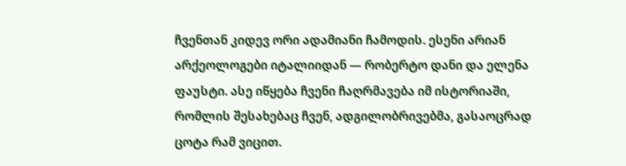ჩვენთან კიდევ ორი ადამიანი ჩამოდის. ესენი არიან არქეოლოგები იტალიიდან — რობერტო დანი და ელენა ფაუსტი. ასე იწყება ჩვენი ჩაღრმავება იმ ისტორიაში, რომლის შესახებაც ჩვენ, ადგილობრივებმა, გასაოცრად ცოტა რამ ვიცით.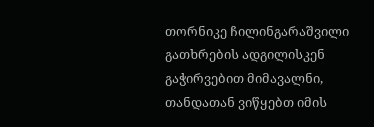თორნიკე ჩილინგარაშვილი
გათხრების ადგილისკენ გაჭირვებით მიმავალნი, თანდათან ვიწყებთ იმის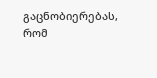გაცნობიერებას, რომ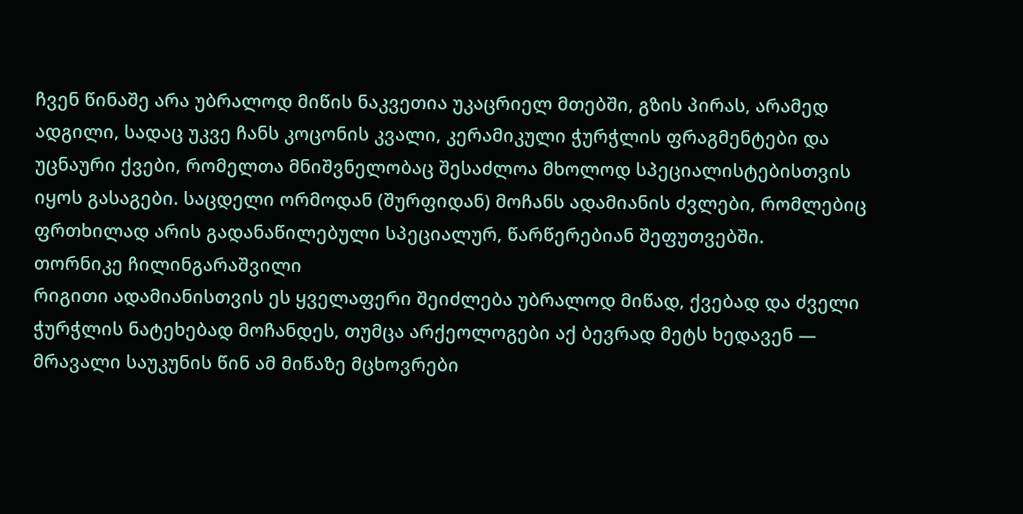ჩვენ წინაშე არა უბრალოდ მიწის ნაკვეთია უკაცრიელ მთებში, გზის პირას, არამედ ადგილი, სადაც უკვე ჩანს კოცონის კვალი, კერამიკული ჭურჭლის ფრაგმენტები და უცნაური ქვები, რომელთა მნიშვნელობაც შესაძლოა მხოლოდ სპეციალისტებისთვის იყოს გასაგები. საცდელი ორმოდან (შურფიდან) მოჩანს ადამიანის ძვლები, რომლებიც ფრთხილად არის გადანაწილებული სპეციალურ, წარწერებიან შეფუთვებში.
თორნიკე ჩილინგარაშვილი
რიგითი ადამიანისთვის ეს ყველაფერი შეიძლება უბრალოდ მიწად, ქვებად და ძველი ჭურჭლის ნატეხებად მოჩანდეს, თუმცა არქეოლოგები აქ ბევრად მეტს ხედავენ — მრავალი საუკუნის წინ ამ მიწაზე მცხოვრები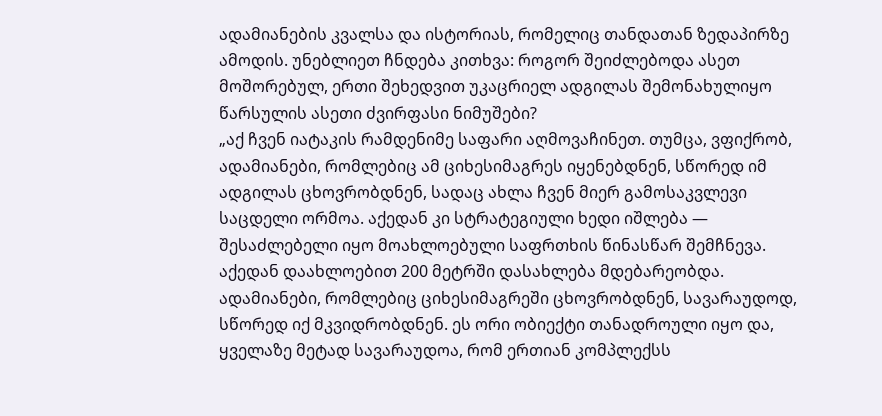ადამიანების კვალსა და ისტორიას, რომელიც თანდათან ზედაპირზე ამოდის. უნებლიეთ ჩნდება კითხვა: როგორ შეიძლებოდა ასეთ მოშორებულ, ერთი შეხედვით უკაცრიელ ადგილას შემონახულიყო წარსულის ასეთი ძვირფასი ნიმუშები?
„აქ ჩვენ იატაკის რამდენიმე საფარი აღმოვაჩინეთ. თუმცა, ვფიქრობ, ადამიანები, რომლებიც ამ ციხესიმაგრეს იყენებდნენ, სწორედ იმ ადგილას ცხოვრობდნენ, სადაც ახლა ჩვენ მიერ გამოსაკვლევი საცდელი ორმოა. აქედან კი სტრატეგიული ხედი იშლება — შესაძლებელი იყო მოახლოებული საფრთხის წინასწარ შემჩნევა. აქედან დაახლოებით 200 მეტრში დასახლება მდებარეობდა. ადამიანები, რომლებიც ციხესიმაგრეში ცხოვრობდნენ, სავარაუდოდ, სწორედ იქ მკვიდრობდნენ. ეს ორი ობიექტი თანადროული იყო და, ყველაზე მეტად სავარაუდოა, რომ ერთიან კომპლექსს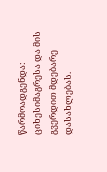წარმოადგენდა: ციხესიმაგრესა და მის გვერდით მდებარე დასახლებას.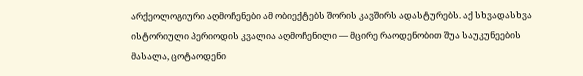არქეოლოგიური აღმოჩენები ამ ობიექტებს შორის კავშირს ადასტურებს. აქ სხვადასხვა ისტორიული პერიოდის კვალია აღმოჩენილი — მცირე რაოდენობით შუა საუკუნეების მასალა, ცოტაოდენი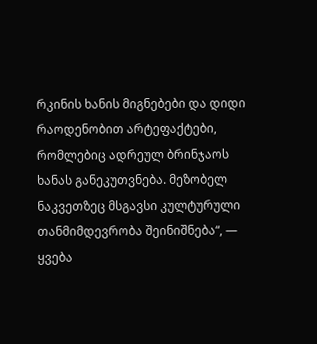რკინის ხანის მიგნებები და დიდი რაოდენობით არტეფაქტები, რომლებიც ადრეულ ბრინჯაოს ხანას განეკუთვნება. მეზობელ ნაკვეთზეც მსგავსი კულტურული თანმიმდევრობა შეინიშნება“, — ყვება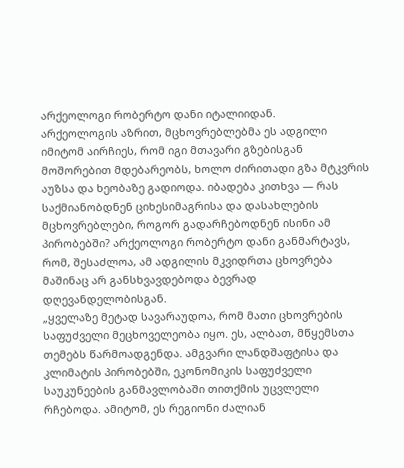არქეოლოგი რობერტო დანი იტალიიდან.
არქეოლოგის აზრით, მცხოვრებლებმა ეს ადგილი იმიტომ აირჩიეს, რომ იგი მთავარი გზებისგან მოშორებით მდებარეობს, ხოლო ძირითადი გზა მტკვრის აუზსა და ხეობაზე გადიოდა. იბადება კითხვა — რას საქმიანობდნენ ციხესიმაგრისა და დასახლების მცხოვრებლები, როგორ გადარჩებოდნენ ისინი ამ პირობებში? არქეოლოგი რობერტო დანი განმარტავს, რომ, შესაძლოა, ამ ადგილის მკვიდრთა ცხოვრება მაშინაც არ განსხვავდებოდა ბევრად დღევანდელობისგან.
„ყველაზე მეტად სავარაუდოა, რომ მათი ცხოვრების საფუძველი მეცხოველეობა იყო. ეს, ალბათ, მწყემსთა თემებს წარმოადგენდა. ამგვარი ლანდშაფტისა და კლიმატის პირობებში, ეკონომიკის საფუძველი საუკუნეების განმავლობაში თითქმის უცვლელი რჩებოდა. ამიტომ, ეს რეგიონი ძალიან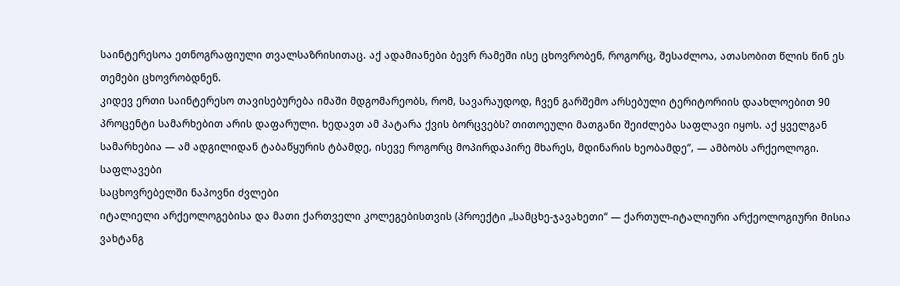საინტერესოა ეთნოგრაფიული თვალსაზრისითაც. აქ ადამიანები ბევრ რამეში ისე ცხოვრობენ, როგორც, შესაძლოა, ათასობით წლის წინ ეს თემები ცხოვრობდნენ.
კიდევ ერთი საინტერესო თავისებურება იმაში მდგომარეობს, რომ, სავარაუდოდ, ჩვენ გარშემო არსებული ტერიტორიის დაახლოებით 90 პროცენტი სამარხებით არის დაფარული. ხედავთ ამ პატარა ქვის ბორცვებს? თითოეული მათგანი შეიძლება საფლავი იყოს. აქ ყველგან სამარხებია — ამ ადგილიდან ტაბაწყურის ტბამდე, ისევე როგორც მოპირდაპირე მხარეს, მდინარის ხეობამდე“, — ამბობს არქეოლოგი.
საფლავები
საცხოვრებელში ნაპოვნი ძვლები
იტალიელი არქეოლოგებისა და მათი ქართველი კოლეგებისთვის (პროექტი „სამცხე-ჯავახეთი“ — ქართულ-იტალიური არქეოლოგიური მისია ვახტანგ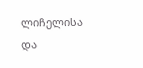ლიჩელისა და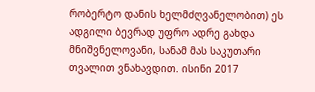რობერტო დანის ხელმძღვანელობით) ეს ადგილი ბევრად უფრო ადრე გახდა მნიშვნელოვანი, სანამ მას საკუთარი თვალით ვნახავდით. ისინი 2017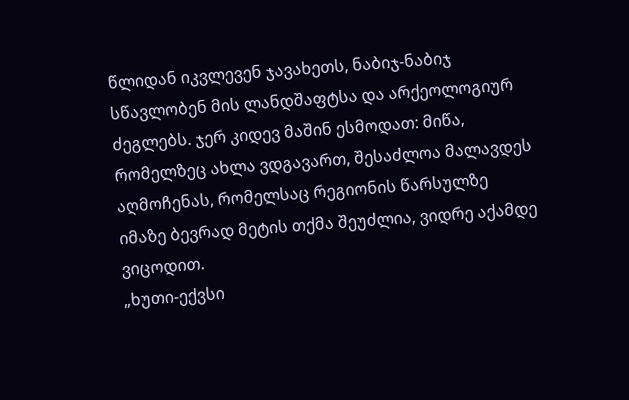წლიდან იკვლევენ ჯავახეთს, ნაბიჯ-ნაბიჯ სწავლობენ მის ლანდშაფტსა და არქეოლოგიურ ძეგლებს. ჯერ კიდევ მაშინ ესმოდათ: მიწა, რომელზეც ახლა ვდგავართ, შესაძლოა მალავდეს აღმოჩენას, რომელსაც რეგიონის წარსულზე იმაზე ბევრად მეტის თქმა შეუძლია, ვიდრე აქამდე ვიცოდით.
„ხუთი-ექვსი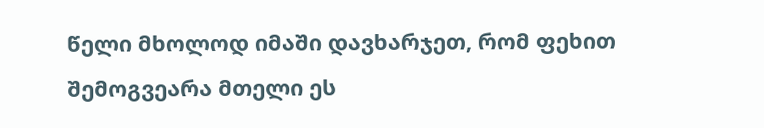წელი მხოლოდ იმაში დავხარჯეთ, რომ ფეხით შემოგვეარა მთელი ეს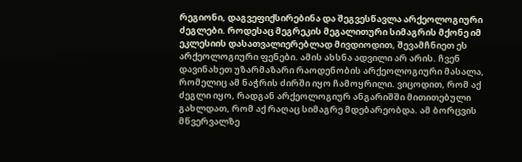რეგიონი, დაგვეფიქსირებინა და შეგვესწავლა არქეოლოგიური ძეგლები. როდესაც მეგრეკის მეგალითური სიმაგრის მქონე იმ ეკლესიის დასათვალიერებლად მივდიოდით, შევამჩნიეთ ეს არქეოლოგიური ფენები. ამის ახსნა ადვილი არ არის. ჩვენ დავინახეთ უზარმაზარი რაოდენობის არქეოლოგიური მასალა, რომელიც ამ ნაჭრის ძირში იყო ჩამოყრილი. ვიცოდით, რომ აქ ძეგლი იყო, რადგან არქეოლოგიურ ანგარიშში მითითებული გახლდათ, რომ აქ რაღაც სიმაგრე მდებარეობდა. ამ ბორცვის მწვერვალზე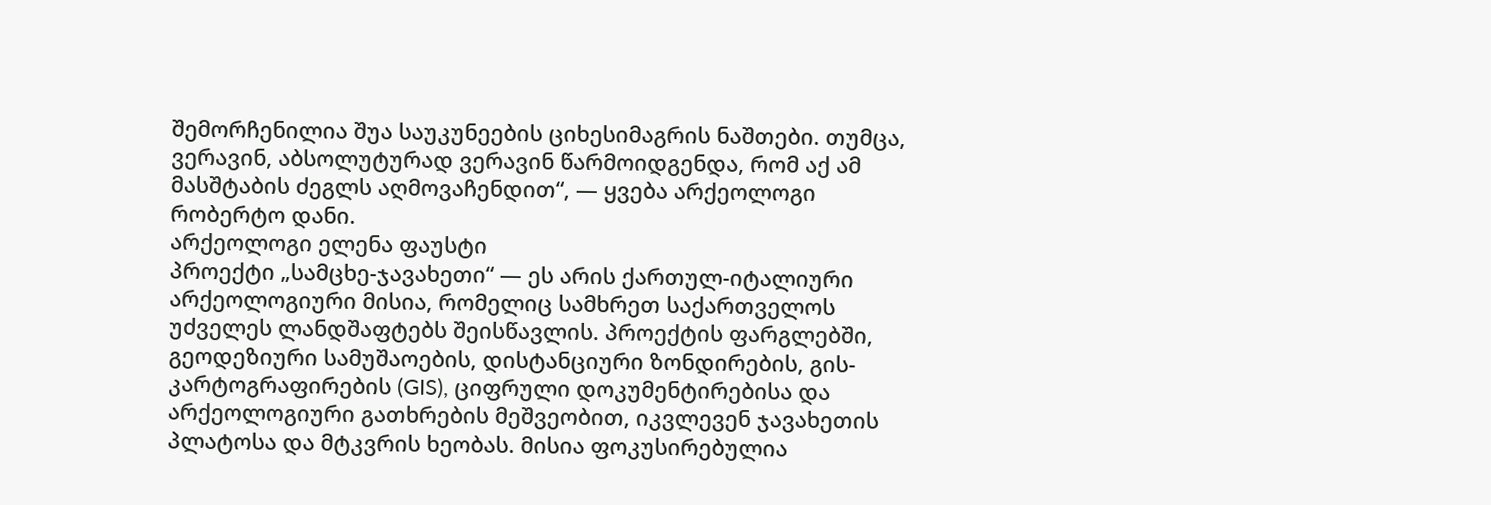შემორჩენილია შუა საუკუნეების ციხესიმაგრის ნაშთები. თუმცა, ვერავინ, აბსოლუტურად ვერავინ წარმოიდგენდა, რომ აქ ამ მასშტაბის ძეგლს აღმოვაჩენდით“, — ყვება არქეოლოგი რობერტო დანი.
არქეოლოგი ელენა ფაუსტი
პროექტი „სამცხე-ჯავახეთი“ — ეს არის ქართულ-იტალიური არქეოლოგიური მისია, რომელიც სამხრეთ საქართველოს უძველეს ლანდშაფტებს შეისწავლის. პროექტის ფარგლებში, გეოდეზიური სამუშაოების, დისტანციური ზონდირების, გის-კარტოგრაფირების (GIS), ციფრული დოკუმენტირებისა და არქეოლოგიური გათხრების მეშვეობით, იკვლევენ ჯავახეთის პლატოსა და მტკვრის ხეობას. მისია ფოკუსირებულია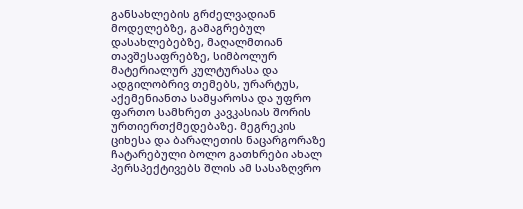განსახლების გრძელვადიან მოდელებზე, გამაგრებულ დასახლებებზე, მაღალმთიან თავშესაფრებზე, სიმბოლურ მატერიალურ კულტურასა და ადგილობრივ თემებს, ურარტუს, აქემენიანთა სამყაროსა და უფრო ფართო სამხრეთ კავკასიას შორის ურთიერთქმედებაზე. მეგრეკის ციხესა და ბარალეთის ნაცარგორაზე ჩატარებული ბოლო გათხრები ახალ პერსპექტივებს შლის ამ სასაზღვრო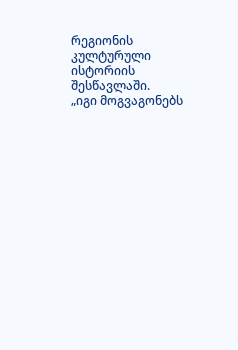რეგიონის კულტურული ისტორიის შესწავლაში.
„იგი მოგვაგონებს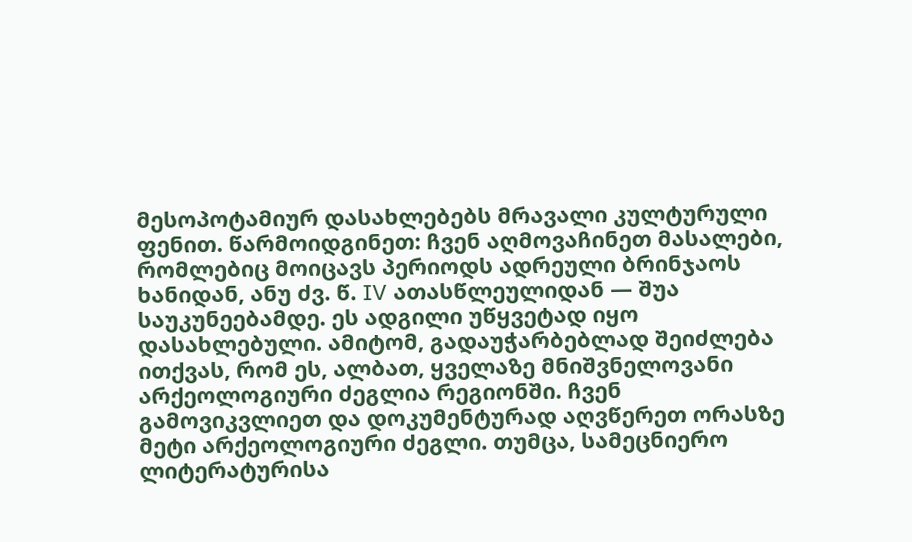მესოპოტამიურ დასახლებებს მრავალი კულტურული ფენით. წარმოიდგინეთ: ჩვენ აღმოვაჩინეთ მასალები, რომლებიც მოიცავს პერიოდს ადრეული ბრინჯაოს ხანიდან, ანუ ძვ. წ. IV ათასწლეულიდან — შუა საუკუნეებამდე. ეს ადგილი უწყვეტად იყო დასახლებული. ამიტომ, გადაუჭარბებლად შეიძლება ითქვას, რომ ეს, ალბათ, ყველაზე მნიშვნელოვანი არქეოლოგიური ძეგლია რეგიონში. ჩვენ გამოვიკვლიეთ და დოკუმენტურად აღვწერეთ ორასზე მეტი არქეოლოგიური ძეგლი. თუმცა, სამეცნიერო ლიტერატურისა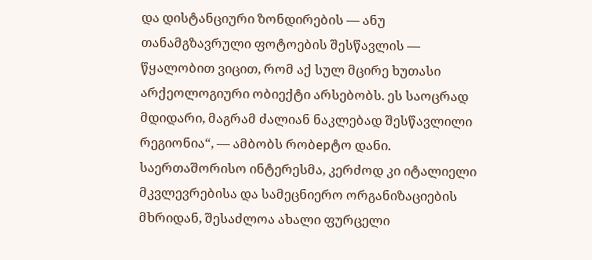და დისტანციური ზონდირების — ანუ თანამგზავრული ფოტოების შესწავლის — წყალობით ვიცით, რომ აქ სულ მცირე ხუთასი არქეოლოგიური ობიექტი არსებობს. ეს საოცრად მდიდარი, მაგრამ ძალიან ნაკლებად შესწავლილი რეგიონია“, — ამბობს რობерტო დანი.
საერთაშორისო ინტერესმა, კერძოდ კი იტალიელი მკვლევრებისა და სამეცნიერო ორგანიზაციების მხრიდან, შესაძლოა ახალი ფურცელი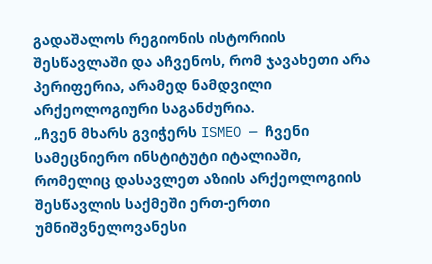გადაშალოს რეგიონის ისტორიის შესწავლაში და აჩვენოს, რომ ჯავახეთი არა პერიფერია, არამედ ნამდვილი არქეოლოგიური საგანძურია.
„ჩვენ მხარს გვიჭერს ISMEO — ჩვენი სამეცნიერო ინსტიტუტი იტალიაში, რომელიც დასავლეთ აზიის არქეოლოგიის შესწავლის საქმეში ერთ-ერთი უმნიშვნელოვანესი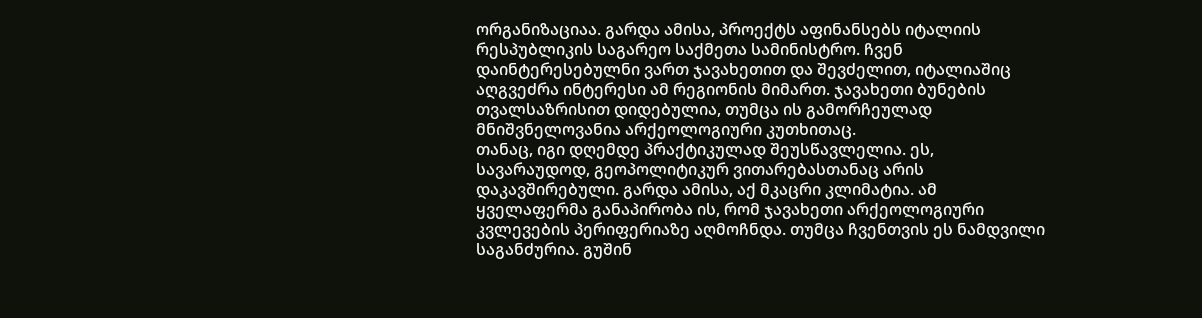ორგანიზაციაა. გარდა ამისა, პროექტს აფინანსებს იტალიის რესპუბლიკის საგარეო საქმეთა სამინისტრო. ჩვენ დაინტერესებულნი ვართ ჯავახეთით და შევძელით, იტალიაშიც აღგვეძრა ინტერესი ამ რეგიონის მიმართ. ჯავახეთი ბუნების თვალსაზრისით დიდებულია, თუმცა ის გამორჩეულად მნიშვნელოვანია არქეოლოგიური კუთხითაც.
თანაც, იგი დღემდე პრაქტიკულად შეუსწავლელია. ეს, სავარაუდოდ, გეოპოლიტიკურ ვითარებასთანაც არის დაკავშირებული. გარდა ამისა, აქ მკაცრი კლიმატია. ამ ყველაფერმა განაპირობა ის, რომ ჯავახეთი არქეოლოგიური კვლევების პერიფერიაზე აღმოჩნდა. თუმცა ჩვენთვის ეს ნამდვილი საგანძურია. გუშინ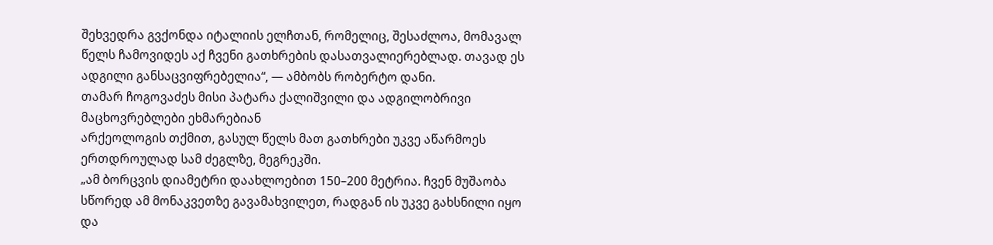შეხვედრა გვქონდა იტალიის ელჩთან, რომელიც, შესაძლოა, მომავალ წელს ჩამოვიდეს აქ ჩვენი გათხრების დასათვალიერებლად. თავად ეს ადგილი განსაცვიფრებელია“, — ამბობს რობერტო დანი.
თამარ ჩოგოვაძეს მისი პატარა ქალიშვილი და ადგილობრივი მაცხოვრებლები ეხმარებიან
არქეოლოგის თქმით, გასულ წელს მათ გათხრები უკვე აწარმოეს ერთდროულად სამ ძეგლზე, მეგრეკში.
„ამ ბორცვის დიამეტრი დაახლოებით 150–200 მეტრია. ჩვენ მუშაობა სწორედ ამ მონაკვეთზე გავამახვილეთ, რადგან ის უკვე გახსნილი იყო და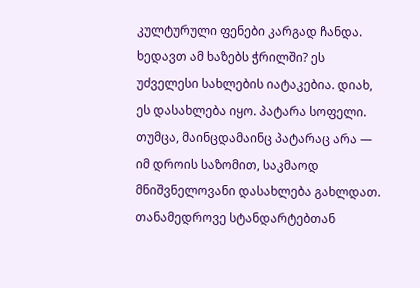კულტურული ფენები კარგად ჩანდა. ხედავთ ამ ხაზებს ჭრილში? ეს უძველესი სახლების იატაკებია. დიახ, ეს დასახლება იყო. პატარა სოფელი. თუმცა, მაინცდამაინც პატარაც არა — იმ დროის საზომით, საკმაოდ მნიშვნელოვანი დასახლება გახლდათ. თანამედროვე სტანდარტებთან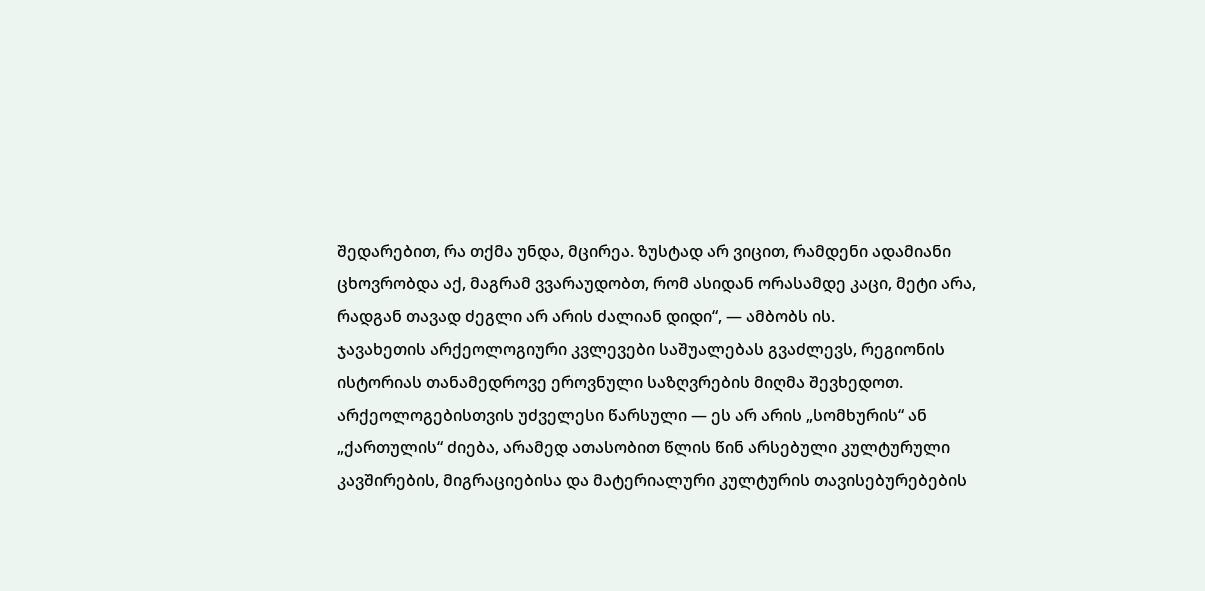შედარებით, რა თქმა უნდა, მცირეა. ზუსტად არ ვიცით, რამდენი ადამიანი ცხოვრობდა აქ, მაგრამ ვვარაუდობთ, რომ ასიდან ორასამდე კაცი, მეტი არა, რადგან თავად ძეგლი არ არის ძალიან დიდი“, — ამბობს ის.
ჯავახეთის არქეოლოგიური კვლევები საშუალებას გვაძლევს, რეგიონის ისტორიას თანამედროვე ეროვნული საზღვრების მიღმა შევხედოთ. არქეოლოგებისთვის უძველესი წარსული — ეს არ არის „სომხურის“ ან „ქართულის“ ძიება, არამედ ათასობით წლის წინ არსებული კულტურული კავშირების, მიგრაციებისა და მატერიალური კულტურის თავისებურებების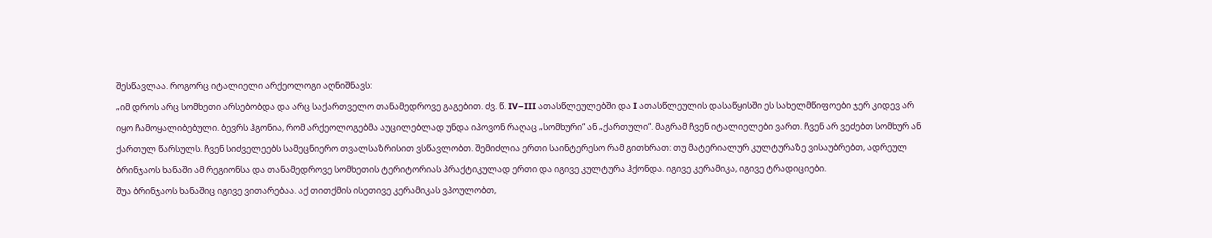შესწავლაა. როგორც იტალიელი არქეოლოგი აღნიშნავს:
„იმ დროს არც სომხეთი არსებობდა და არც საქართველო თანამედროვე გაგებით. ძვ. წ. IV–III ათასწლეულებში და I ათასწლეულის დასაწყისში ეს სახელმწიფოები ჯერ კიდევ არ იყო ჩამოყალიბებული. ბევრს ჰგონია, რომ არქეოლოგებმა აუცილებლად უნდა იპოვონ რაღაც „სომხური“ ან „ქართული“. მაგრამ ჩვენ იტალიელები ვართ. ჩვენ არ ვეძებთ სომხურ ან ქართულ წარსულს. ჩვენ სიძველეებს სამეცნიერო თვალსაზრისით ვსწავლობთ. შემიძლია ერთი საინტერესო რამ გითხრათ: თუ მატერიალურ კულტურაზე ვისაუბრებთ, ადრეულ ბრინჯაოს ხანაში ამ რეგიონსა და თანამედროვე სომხეთის ტერიტორიას პრაქტიკულად ერთი და იგივე კულტურა ჰქონდა. იგივე კერამიკა, იგივე ტრადიციები.
შუა ბრინჯაოს ხანაშიც იგივე ვითარებაა. აქ თითქმის ისეთივე კერამიკას ვპოულობთ,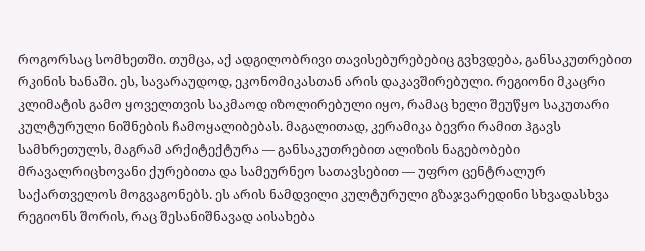როგორსაც სომხეთში. თუმცა, აქ ადგილობრივი თავისებურებებიც გვხვდება, განსაკუთრებით რკინის ხანაში. ეს, სავარაუდოდ, ეკონომიკასთან არის დაკავშირებული. რეგიონი მკაცრი კლიმატის გამო ყოველთვის საკმაოდ იზოლირებული იყო, რამაც ხელი შეუწყო საკუთარი კულტურული ნიშნების ჩამოყალიბებას. მაგალითად, კერამიკა ბევრი რამით ჰგავს სამხრეთულს, მაგრამ არქიტექტურა — განსაკუთრებით ალიზის ნაგებობები მრავალრიცხოვანი ქურებითა და სამეურნეო სათავსებით — უფრო ცენტრალურ საქართველოს მოგვაგონებს. ეს არის ნამდვილი კულტურული გზაჯვარედინი სხვადასხვა რეგიონს შორის, რაც შესანიშნავად აისახება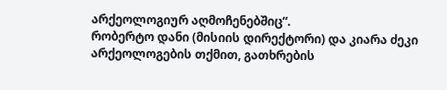არქეოლოგიურ აღმოჩენებშიც“.
რობერტო დანი (მისიის დირექტორი) და კიარა ძეკი
არქეოლოგების თქმით, გათხრების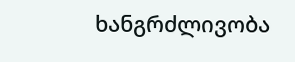ხანგრძლივობა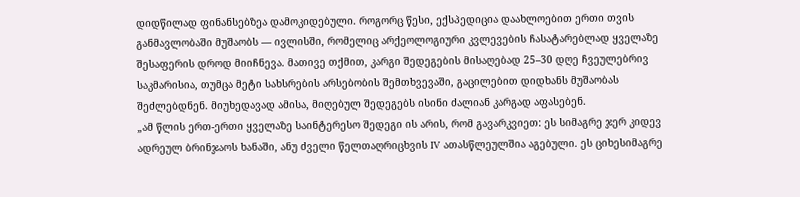დიდწილად ფინანსებზეა დამოკიდებული. როგორც წესი, ექსპედიცია დაახლოებით ერთი თვის განმავლობაში მუშაობს — ივლისში, რომელიც არქეოლოგიური კვლევების ჩასატარებლად ყველაზე შესაფერის დროდ მიიჩნევა. მათივე თქმით, კარგი შედეგების მისაღებად 25–30 დღე ჩვეულებრივ საკმარისია, თუმცა მეტი სახსრების არსებობის შემთხვევაში, გაცილებით დიდხანს მუშაობას შეძლებდნენ. მიუხედავად ამისა, მიღებულ შედეგებს ისინი ძალიან კარგად აფასებენ.
„ამ წლის ერთ-ერთი ყველაზე საინტერესო შედეგი ის არის, რომ გავარკვიეთ: ეს სიმაგრე ჯერ კიდევ ადრეულ ბრინჯაოს ხანაში, ანუ ძველი წელთაღრიცხვის IV ათასწლეულშია აგებული. ეს ციხესიმაგრე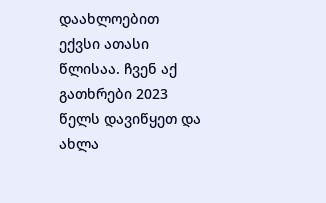დაახლოებით ექვსი ათასი წლისაა. ჩვენ აქ გათხრები 2023 წელს დავიწყეთ და ახლა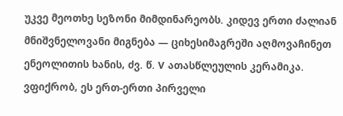უკვე მეოთხე სეზონი მიმდინარეობს. კიდევ ერთი ძალიან მნიშვნელოვანი მიგნება — ციხესიმაგრეში აღმოვაჩინეთ ენეოლითის ხანის, ძვ. წ. V ათასწლეულის კერამიკა. ვფიქრობ, ეს ერთ-ერთი პირველი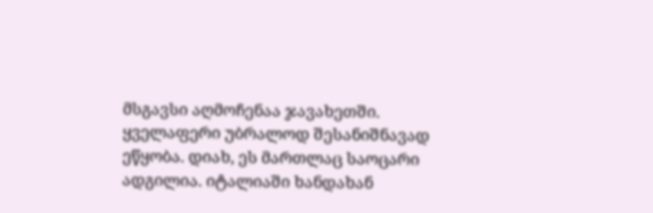მსგავსი აღმოჩენაა ჯავახეთში. ყველაფერი უბრალოდ შესანიშნავად ეწყობა. დიახ, ეს მართლაც საოცარი ადგილია. იტალიაში ხანდახან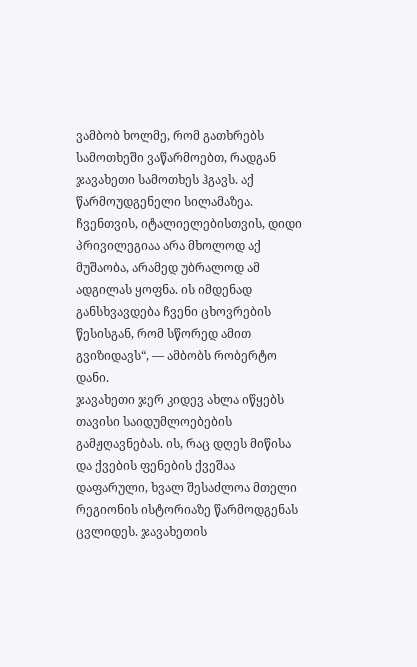ვამბობ ხოლმე, რომ გათხრებს სამოთხეში ვაწარმოებთ, რადგან ჯავახეთი სამოთხეს ჰგავს. აქ წარმოუდგენელი სილამაზეა. ჩვენთვის, იტალიელებისთვის, დიდი პრივილეგიაა არა მხოლოდ აქ მუშაობა, არამედ უბრალოდ ამ ადგილას ყოფნა. ის იმდენად განსხვავდება ჩვენი ცხოვრების წესისგან, რომ სწორედ ამით გვიზიდავს“, — ამბობს რობერტო დანი.
ჯავახეთი ჯერ კიდევ ახლა იწყებს თავისი საიდუმლოებების გამჟღავნებას. ის, რაც დღეს მიწისა და ქვების ფენების ქვეშაა დაფარული, ხვალ შესაძლოა მთელი რეგიონის ისტორიაზე წარმოდგენას ცვლიდეს. ჯავახეთის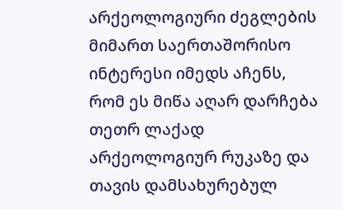არქეოლოგიური ძეგლების მიმართ საერთაშორისო ინტერესი იმედს აჩენს, რომ ეს მიწა აღარ დარჩება თეთრ ლაქად არქეოლოგიურ რუკაზე და თავის დამსახურებულ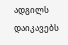ადგილს დაიკავებს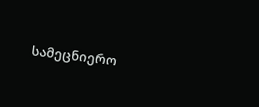სამეცნიერო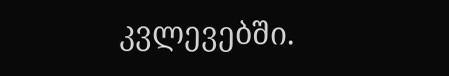კვლევებში.